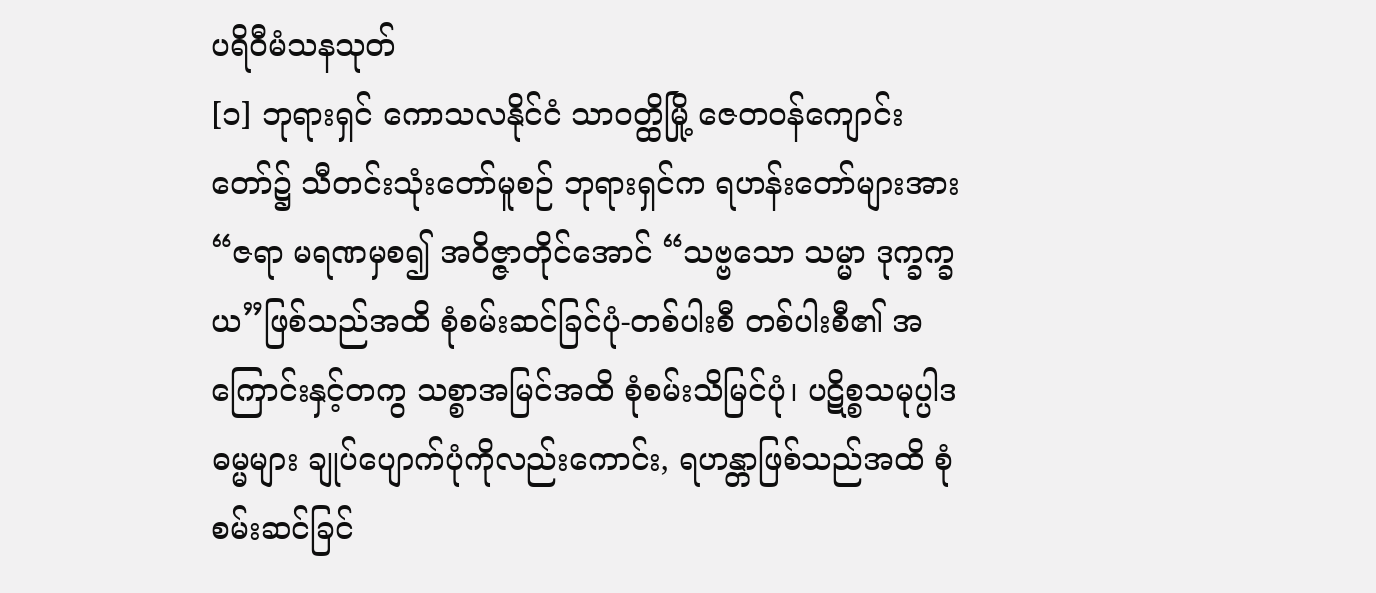ပရိဝီမံသနသုတ်
[၁] ဘုရားရှင် ကောသလနိုင်ငံ သာဝတ္ထိမြို့ ဇေတဝန်ကျောင်းတော်၌ သီတင်းသုံးတော်မူစဉ် ဘုရားရှင်က ရဟန်းတော်များအား “ဇရာ မရဏမှစ၍ အဝိဇ္ဇာတိုင်အောင် “သဗ္ဗသော သမ္မာ ဒုက္ခက္ခယ”ဖြစ်သည်အထိ စုံစမ်းဆင်ခြင်ပုံ-တစ်ပါးစီ တစ်ပါးစီ၏ အကြောင်းနှင့်တကွ သစ္စာအမြင်အထိ စုံစမ်းသိမြင်ပုံ၊ ပဋိစ္စသမုပ္ပါဒ ဓမ္မများ ချုပ်ပျောက်ပုံကိုလည်းကောင်း, ရဟန္တာဖြစ်သည်အထိ စုံစမ်းဆင်ခြင်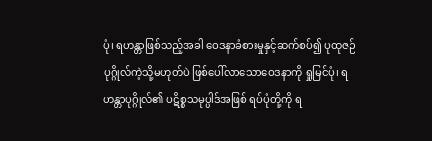ပုံ၊ ရဟန္တာဖြစ်သည့်အခါ ဝေဒနာခံစားမှုနှင့်ဆက်စပ်၍ ပုထုဇဉ်ပုဂ္ဂိုလ်ကဲ့သို့မဟုတ်ပဲ ဖြစ်ပေါ်လာသောဝေဒနာကို ရှုမြင်ပုံ၊ ရဟန္တာပုဂ္ဂိုလ်၏ ပဋိစ္စသမုပ္ပါဒ်အဖြစ် ရပ်ပုံတို့ကို ရ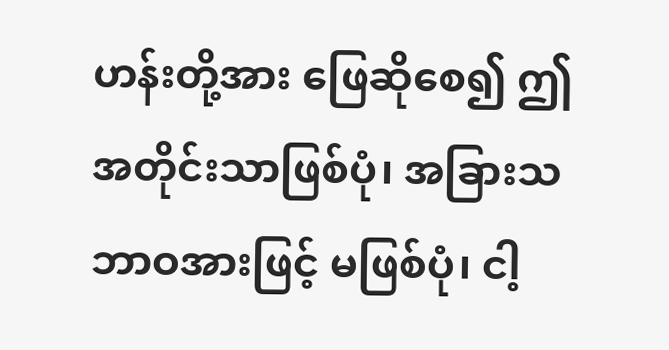ဟန်းတို့အား ဖြေဆိုစေ၍ ဤအတိုင်းသာဖြစ်ပုံ၊ အခြားသဘာဝအားဖြင့် မဖြစ်ပုံ၊ ငါ့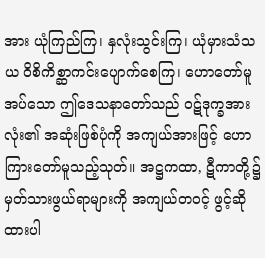အား ယုံကြည်ကြ၊ နှလုံးသွင်းကြ၊ ယုံမှားသံသယ ဝိစိကိစ္ဆာကင်းပျောက်စေကြ၊ ဟောတော်မူအပ်သော ဤဒေသနာတော်သည် ဝဋ်ဒုက္ခအားလုံး၏ အဆုံးဖြစ်ပုံကို အကျယ်အားဖြင့် ဟောကြားတော်မူသည့်သုတ်။ အဋ္ဌကထာ, ဋီကာတို့၌ မှတ်သားဖွယ်ရာများကို အကျယ်တဝင့် ဖွင့်ဆိုထားပါ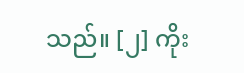သည်။ [၂] ကိုး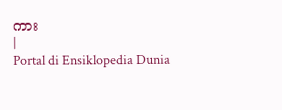ကား
|
Portal di Ensiklopedia Dunia